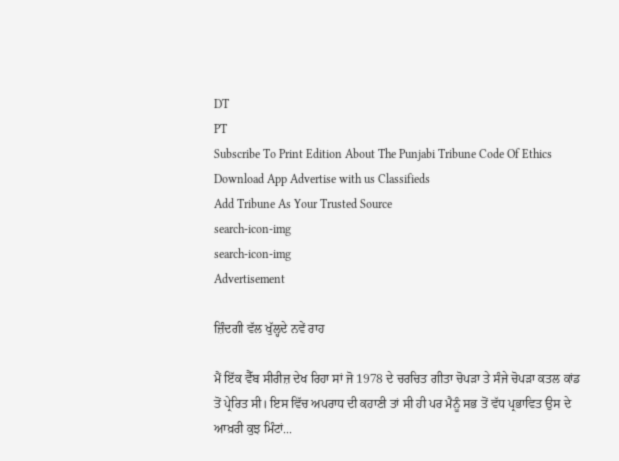DT
PT
Subscribe To Print Edition About The Punjabi Tribune Code Of Ethics Download App Advertise with us Classifieds
Add Tribune As Your Trusted Source
search-icon-img
search-icon-img
Advertisement

ਜ਼ਿੰਦਗੀ ਵੱਲ ਖੁੱਲ੍ਹਦੇ ਨਵੇਂ ਰਾਹ

ਮੈਂ ਇੱਕ ਵੈੱਬ ਸੀਰੀਜ਼ ਦੇਖ ਰਿਹਾ ਸਾਂ ਜੋ 1978 ਦੇ ਚਰਚਿਤ ਗੀਤਾ ਚੋਪੜਾ ਤੇ ਸੰਜੇ ਚੋਪੜਾ ਕਤਲ ਕਾਂਡ ਤੋਂ ਪ੍ਰੇਰਿਤ ਸੀ। ਇਸ ਵਿੱਚ ਅਪਰਾਧ ਦੀ ਕਹਾਣੀ ਤਾਂ ਸੀ ਹੀ ਪਰ ਮੈਨੂੰ ਸਭ ਤੋਂ ਵੱਧ ਪ੍ਰਭਾਵਿਤ ਉਸ ਦੇ ਆਖ਼ਰੀ ਕੁਝ ਮਿੰਟਾਂ...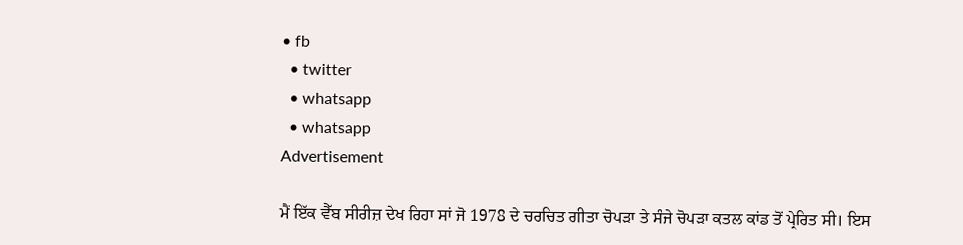• fb
  • twitter
  • whatsapp
  • whatsapp
Advertisement

ਮੈਂ ਇੱਕ ਵੈੱਬ ਸੀਰੀਜ਼ ਦੇਖ ਰਿਹਾ ਸਾਂ ਜੋ 1978 ਦੇ ਚਰਚਿਤ ਗੀਤਾ ਚੋਪੜਾ ਤੇ ਸੰਜੇ ਚੋਪੜਾ ਕਤਲ ਕਾਂਡ ਤੋਂ ਪ੍ਰੇਰਿਤ ਸੀ। ਇਸ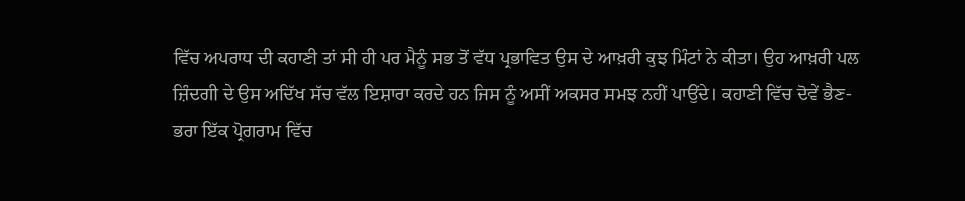ਵਿੱਚ ਅਪਰਾਧ ਦੀ ਕਹਾਣੀ ਤਾਂ ਸੀ ਹੀ ਪਰ ਮੈਨੂੰ ਸਭ ਤੋਂ ਵੱਧ ਪ੍ਰਭਾਵਿਤ ਉਸ ਦੇ ਆਖ਼ਰੀ ਕੁਝ ਮਿੰਟਾਂ ਨੇ ਕੀਤਾ। ਉਹ ਆਖ਼ਰੀ ਪਲ ਜ਼ਿੰਦਗੀ ਦੇ ਉਸ ਅਦਿੱਖ ਸੱਚ ਵੱਲ ਇਸ਼ਾਰਾ ਕਰਦੇ ਹਨ ਜਿਸ ਨੂੰ ਅਸੀਂ ਅਕਸਰ ਸਮਝ ਨਹੀਂ ਪਾਉਂਦੇ। ਕਹਾਣੀ ਵਿੱਚ ਦੋਵੇਂ ਭੈਣ-ਭਰਾ ਇੱਕ ਪ੍ਰੋਗਰਾਮ ਵਿੱਚ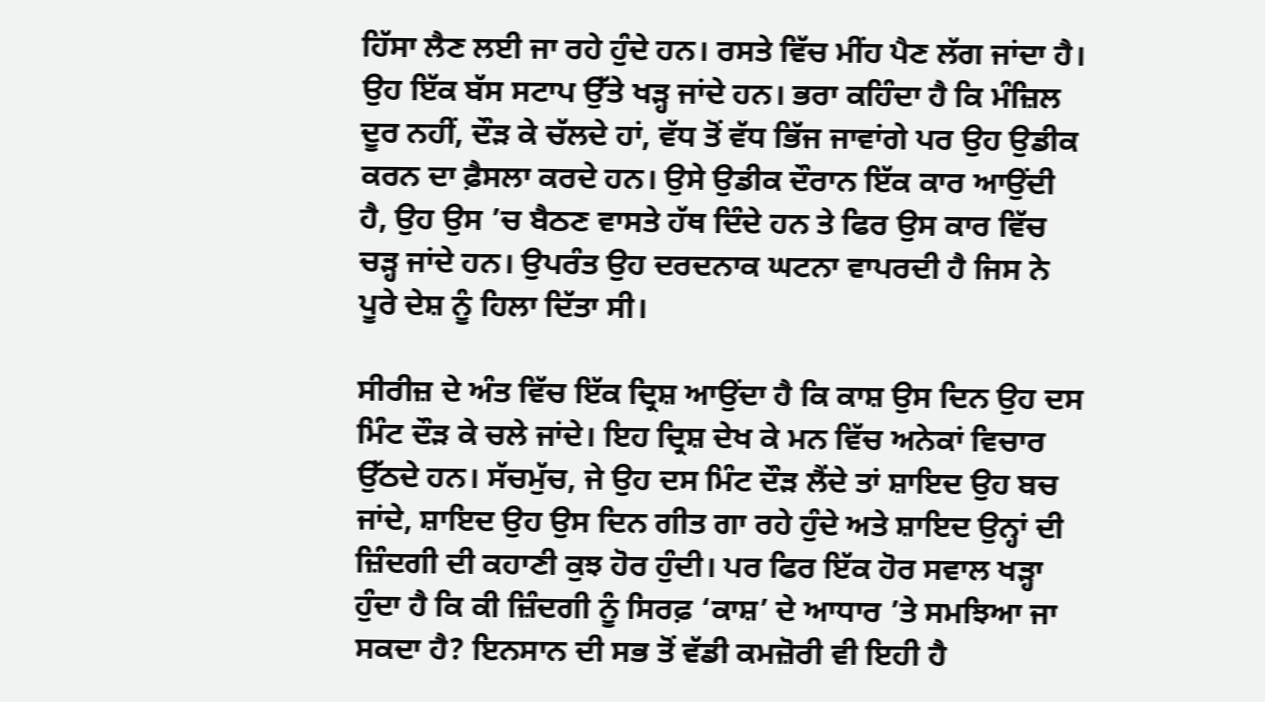ਹਿੱਸਾ ਲੈਣ ਲਈ ਜਾ ਰਹੇ ਹੁੰਦੇ ਹਨ। ਰਸਤੇ ਵਿੱਚ ਮੀਂਹ ਪੈਣ ਲੱਗ ਜਾਂਦਾ ਹੈ। ਉਹ ਇੱਕ ਬੱਸ ਸਟਾਪ ਉੱਤੇ ਖੜ੍ਹ ਜਾਂਦੇ ਹਨ। ਭਰਾ ਕਹਿੰਦਾ ਹੈ ਕਿ ਮੰਜ਼ਿਲ ਦੂਰ ਨਹੀਂ, ਦੌੜ ਕੇ ਚੱਲਦੇ ਹਾਂ, ਵੱਧ ਤੋਂ ਵੱਧ ਭਿੱਜ ਜਾਵਾਂਗੇ ਪਰ ਉਹ ਉਡੀਕ ਕਰਨ ਦਾ ਫ਼ੈਸਲਾ ਕਰਦੇ ਹਨ। ਉਸੇ ਉਡੀਕ ਦੌਰਾਨ ਇੱਕ ਕਾਰ ਆਉਂਦੀ ਹੈ, ਉਹ ਉਸ ’ਚ ਬੈਠਣ ਵਾਸਤੇ ਹੱਥ ਦਿੰਦੇ ਹਨ ਤੇ ਫਿਰ ਉਸ ਕਾਰ ਵਿੱਚ ਚੜ੍ਹ ਜਾਂਦੇ ਹਨ। ਉਪਰੰਤ ਉਹ ਦਰਦਨਾਕ ਘਟਨਾ ਵਾਪਰਦੀ ਹੈ ਜਿਸ ਨੇ ਪੂਰੇ ਦੇਸ਼ ਨੂੰ ਹਿਲਾ ਦਿੱਤਾ ਸੀ।

ਸੀਰੀਜ਼ ਦੇ ਅੰਤ ਵਿੱਚ ਇੱਕ ਦ੍ਰਿਸ਼ ਆਉਂਦਾ ਹੈ ਕਿ ਕਾਸ਼ ਉਸ ਦਿਨ ਉਹ ਦਸ ਮਿੰਟ ਦੌੜ ਕੇ ਚਲੇ ਜਾਂਦੇ। ਇਹ ਦ੍ਰਿਸ਼ ਦੇਖ ਕੇ ਮਨ ਵਿੱਚ ਅਨੇਕਾਂ ਵਿਚਾਰ ਉੱਠਦੇ ਹਨ। ਸੱਚਮੁੱਚ, ਜੇ ਉਹ ਦਸ ਮਿੰਟ ਦੌੜ ਲੈਂਦੇ ਤਾਂ ਸ਼ਾਇਦ ਉਹ ਬਚ ਜਾਂਦੇ, ਸ਼ਾਇਦ ਉਹ ਉਸ ਦਿਨ ਗੀਤ ਗਾ ਰਹੇ ਹੁੰਦੇ ਅਤੇ ਸ਼ਾਇਦ ਉਨ੍ਹਾਂ ਦੀ ਜ਼ਿੰਦਗੀ ਦੀ ਕਹਾਣੀ ਕੁਝ ਹੋਰ ਹੁੰਦੀ। ਪਰ ਫਿਰ ਇੱਕ ਹੋਰ ਸਵਾਲ ਖੜ੍ਹਾ ਹੁੰਦਾ ਹੈ ਕਿ ਕੀ ਜ਼ਿੰਦਗੀ ਨੂੰ ਸਿਰਫ਼ ‘ਕਾਸ਼’ ਦੇ ਆਧਾਰ ’ਤੇ ਸਮਝਿਆ ਜਾ ਸਕਦਾ ਹੈ? ਇਨਸਾਨ ਦੀ ਸਭ ਤੋਂ ਵੱਡੀ ਕਮਜ਼ੋਰੀ ਵੀ ਇਹੀ ਹੈ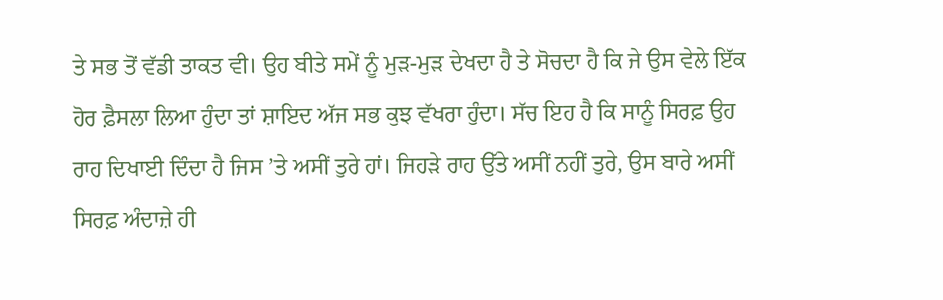ਤੇ ਸਭ ਤੋਂ ਵੱਡੀ ਤਾਕਤ ਵੀ। ਉਹ ਬੀਤੇ ਸਮੇਂ ਨੂੰ ਮੁੜ-ਮੁੜ ਦੇਖਦਾ ਹੈ ਤੇ ਸੋਚਦਾ ਹੈ ਕਿ ਜੇ ਉਸ ਵੇਲੇ ਇੱਕ ਹੋਰ ਫ਼ੈਸਲਾ ਲਿਆ ਹੁੰਦਾ ਤਾਂ ਸ਼ਾਇਦ ਅੱਜ ਸਭ ਕੁਝ ਵੱਖਰਾ ਹੁੰਦਾ। ਸੱਚ ਇਹ ਹੈ ਕਿ ਸਾਨੂੰ ਸਿਰਫ਼ ਉਹ ਰਾਹ ਦਿਖਾਈ ਦਿੰਦਾ ਹੈ ਜਿਸ ’ਤੇ ਅਸੀਂ ਤੁਰੇ ਹਾਂ। ਜਿਹੜੇ ਰਾਹ ਉੱਤੇ ਅਸੀਂ ਨਹੀਂ ਤੁਰੇ, ਉਸ ਬਾਰੇ ਅਸੀਂ ਸਿਰਫ਼ ਅੰਦਾਜ਼ੇ ਹੀ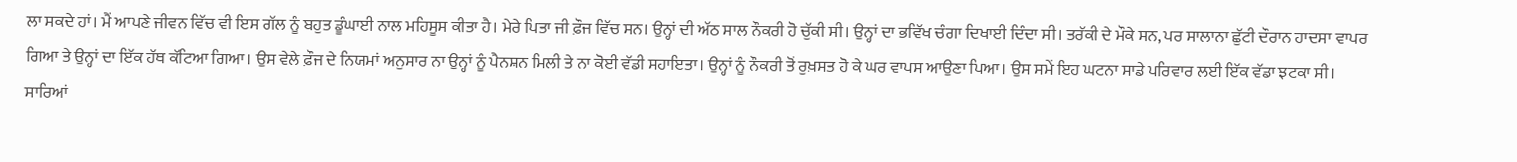ਲਾ ਸਕਦੇ ਹਾਂ। ਮੈਂ ਆਪਣੇ ਜੀਵਨ ਵਿੱਚ ਵੀ ਇਸ ਗੱਲ ਨੂੰ ਬਹੁਤ ਡੂੰਘਾਈ ਨਾਲ ਮਹਿਸੂਸ ਕੀਤਾ ਹੈ। ਮੇਰੇ ਪਿਤਾ ਜੀ ਫ਼ੌਜ ਵਿੱਚ ਸਨ। ਉਨ੍ਹਾਂ ਦੀ ਅੱਠ ਸਾਲ ਨੌਕਰੀ ਹੋ ਚੁੱਕੀ ਸੀ। ਉਨ੍ਹਾਂ ਦਾ ਭਵਿੱਖ ਚੰਗਾ ਦਿਖਾਈ ਦਿੰਦਾ ਸੀ। ਤਰੱਕੀ ਦੇ ਮੌਕੇ ਸਨ, ਪਰ ਸਾਲਾਨਾ ਛੁੱਟੀ ਦੌਰਾਨ ਹਾਦਸਾ ਵਾਪਰ ਗਿਆ ਤੇ ਉਨ੍ਹਾਂ ਦਾ ਇੱਕ ਹੱਥ ਕੱਟਿਆ ਗਿਆ। ਉਸ ਵੇਲੇ ਫ਼ੌਜ ਦੇ ਨਿਯਮਾਂ ਅਨੁਸਾਰ ਨਾ ਉਨ੍ਹਾਂ ਨੂੰ ਪੈਨਸ਼ਨ ਮਿਲੀ ਤੇ ਨਾ ਕੋਈ ਵੱਡੀ ਸਹਾਇਤਾ। ਉਨ੍ਹਾਂ ਨੂੰ ਨੌਕਰੀ ਤੋਂ ਰੁਖ਼ਸਤ ਹੋ ਕੇ ਘਰ ਵਾਪਸ ਆਉਣਾ ਪਿਆ। ਉਸ ਸਮੇਂ ਇਹ ਘਟਨਾ ਸਾਡੇ ਪਰਿਵਾਰ ਲਈ ਇੱਕ ਵੱਡਾ ਝਟਕਾ ਸੀ। ਸਾਰਿਆਂ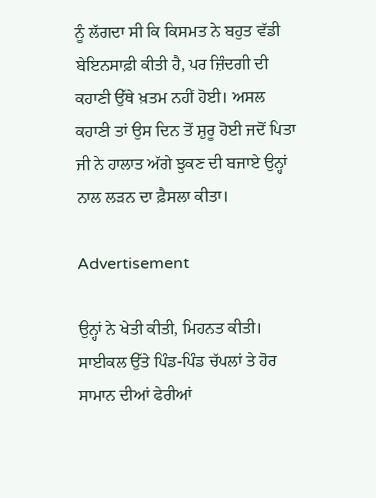ਨੂੰ ਲੱਗਦਾ ਸੀ ਕਿ ਕਿਸਮਤ ਨੇ ਬਹੁਤ ਵੱਡੀ ਬੇਇਨਸਾਫ਼ੀ ਕੀਤੀ ਹੈ, ਪਰ ਜ਼ਿੰਦਗੀ ਦੀ ਕਹਾਣੀ ਉੱਥੇ ਖ਼ਤਮ ਨਹੀਂ ਹੋਈ। ਅਸਲ ਕਹਾਣੀ ਤਾਂ ਉਸ ਦਿਨ ਤੋਂ ਸ਼ੁਰੂ ਹੋਈ ਜਦੋਂ ਪਿਤਾ ਜੀ ਨੇ ਹਾਲਾਤ ਅੱਗੇ ਝੁਕਣ ਦੀ ਬਜਾਏ ਉਨ੍ਹਾਂ ਨਾਲ ਲੜਨ ਦਾ ਫ਼ੈਸਲਾ ਕੀਤਾ।

Advertisement

ਉਨ੍ਹਾਂ ਨੇ ਖੇਤੀ ਕੀਤੀ, ਮਿਹਨਤ ਕੀਤੀ। ਸਾਈਕਲ ਉੱਤੇ ਪਿੰਡ-ਪਿੰਡ ਚੱਪਲਾਂ ਤੇ ਹੋਰ ਸਾਮਾਨ ਦੀਆਂ ਫੇਰੀਆਂ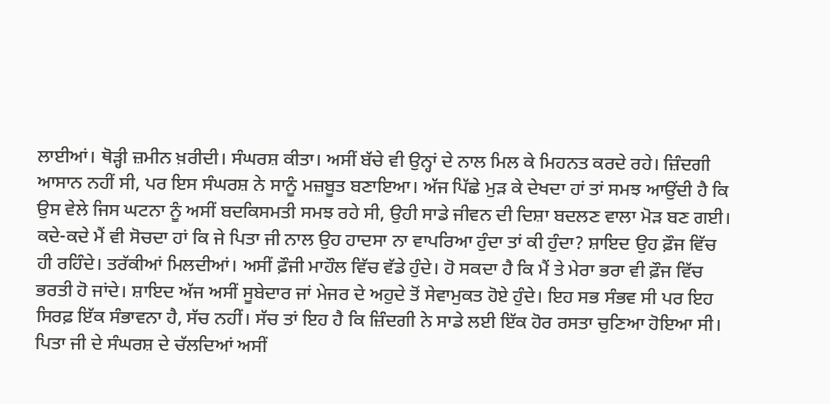ਲਾਈਆਂ। ਥੋੜ੍ਹੀ ਜ਼ਮੀਨ ਖ਼ਰੀਦੀ। ਸੰਘਰਸ਼ ਕੀਤਾ। ਅਸੀਂ ਬੱਚੇ ਵੀ ਉਨ੍ਹਾਂ ਦੇ ਨਾਲ ਮਿਲ ਕੇ ਮਿਹਨਤ ਕਰਦੇ ਰਹੇ। ਜ਼ਿੰਦਗੀ ਆਸਾਨ ਨਹੀਂ ਸੀ, ਪਰ ਇਸ ਸੰਘਰਸ਼ ਨੇ ਸਾਨੂੰ ਮਜ਼ਬੂਤ ਬਣਾਇਆ। ਅੱਜ ਪਿੱਛੇ ਮੁੜ ਕੇ ਦੇਖਦਾ ਹਾਂ ਤਾਂ ਸਮਝ ਆਉਂਦੀ ਹੈ ਕਿ ਉਸ ਵੇਲੇ ਜਿਸ ਘਟਨਾ ਨੂੰ ਅਸੀਂ ਬਦਕਿਸਮਤੀ ਸਮਝ ਰਹੇ ਸੀ, ਉਹੀ ਸਾਡੇ ਜੀਵਨ ਦੀ ਦਿਸ਼ਾ ਬਦਲਣ ਵਾਲਾ ਮੋੜ ਬਣ ਗਈ। ਕਦੇ-ਕਦੇ ਮੈਂ ਵੀ ਸੋਚਦਾ ਹਾਂ ਕਿ ਜੇ ਪਿਤਾ ਜੀ ਨਾਲ ਉਹ ਹਾਦਸਾ ਨਾ ਵਾਪਰਿਆ ਹੁੰਦਾ ਤਾਂ ਕੀ ਹੁੰਦਾ? ਸ਼ਾਇਦ ਉਹ ਫ਼ੌਜ ਵਿੱਚ ਹੀ ਰਹਿੰਦੇ। ਤਰੱਕੀਆਂ ਮਿਲਦੀਆਂ। ਅਸੀਂ ਫ਼ੌਜੀ ਮਾਹੌਲ ਵਿੱਚ ਵੱਡੇ ਹੁੰਦੇ। ਹੋ ਸਕਦਾ ਹੈ ਕਿ ਮੈਂ ਤੇ ਮੇਰਾ ਭਰਾ ਵੀ ਫ਼ੌਜ ਵਿੱਚ ਭਰਤੀ ਹੋ ਜਾਂਦੇ। ਸ਼ਾਇਦ ਅੱਜ ਅਸੀਂ ਸੂਬੇਦਾਰ ਜਾਂ ਮੇਜਰ ਦੇ ਅਹੁਦੇ ਤੋਂ ਸੇਵਾਮੁਕਤ ਹੋਏ ਹੁੰਦੇ। ਇਹ ਸਭ ਸੰਭਵ ਸੀ ਪਰ ਇਹ ਸਿਰਫ਼ ਇੱਕ ਸੰਭਾਵਨਾ ਹੈ, ਸੱਚ ਨਹੀਂ। ਸੱਚ ਤਾਂ ਇਹ ਹੈ ਕਿ ਜ਼ਿੰਦਗੀ ਨੇ ਸਾਡੇ ਲਈ ਇੱਕ ਹੋਰ ਰਸਤਾ ਚੁਣਿਆ ਹੋਇਆ ਸੀ। ਪਿਤਾ ਜੀ ਦੇ ਸੰਘਰਸ਼ ਦੇ ਚੱਲਦਿਆਂ ਅਸੀਂ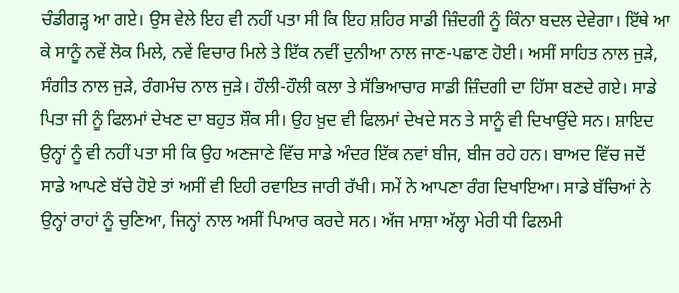ਚੰਡੀਗੜ੍ਹ ਆ ਗਏ। ਉਸ ਵੇਲੇ ਇਹ ਵੀ ਨਹੀਂ ਪਤਾ ਸੀ ਕਿ ਇਹ ਸ਼ਹਿਰ ਸਾਡੀ ਜ਼ਿੰਦਗੀ ਨੂੰ ਕਿੰਨਾ ਬਦਲ ਦੇਵੇਗਾ। ਇੱਥੇ ਆ ਕੇ ਸਾਨੂੰ ਨਵੇਂ ਲੋਕ ਮਿਲੇ, ਨਵੇਂ ਵਿਚਾਰ ਮਿਲੇ ਤੇ ਇੱਕ ਨਵੀਂ ਦੁਨੀਆ ਨਾਲ ਜਾਣ-ਪਛਾਣ ਹੋਈ। ਅਸੀਂ ਸਾਹਿਤ ਨਾਲ ਜੁੜੇ, ਸੰਗੀਤ ਨਾਲ ਜੁੜੇ, ਰੰਗਮੰਚ ਨਾਲ ਜੁੜੇ। ਹੌਲੀ-ਹੌਲੀ ਕਲਾ ਤੇ ਸੱਭਿਆਚਾਰ ਸਾਡੀ ਜ਼ਿੰਦਗੀ ਦਾ ਹਿੱਸਾ ਬਣਦੇ ਗਏ। ਸਾਡੇ ਪਿਤਾ ਜੀ ਨੂੰ ਫਿਲਮਾਂ ਦੇਖਣ ਦਾ ਬਹੁਤ ਸ਼ੌਕ ਸੀ। ਉਹ ਖ਼ੁਦ ਵੀ ਫਿਲਮਾਂ ਦੇਖਦੇ ਸਨ ਤੇ ਸਾਨੂੰ ਵੀ ਦਿਖਾਉਂਦੇ ਸਨ। ਸ਼ਾਇਦ ਉਨ੍ਹਾਂ ਨੂੰ ਵੀ ਨਹੀਂ ਪਤਾ ਸੀ ਕਿ ਉਹ ਅਣਜਾਣੇ ਵਿੱਚ ਸਾਡੇ ਅੰਦਰ ਇੱਕ ਨਵਾਂ ਬੀਜ, ਬੀਜ ਰਹੇ ਹਨ। ਬਾਅਦ ਵਿੱਚ ਜਦੋਂ ਸਾਡੇ ਆਪਣੇ ਬੱਚੇ ਹੋਏ ਤਾਂ ਅਸੀਂ ਵੀ ਇਹੀ ਰਵਾਇਤ ਜਾਰੀ ਰੱਖੀ। ਸਮੇਂ ਨੇ ਆਪਣਾ ਰੰਗ ਦਿਖਾਇਆ। ਸਾਡੇ ਬੱਚਿਆਂ ਨੇ ਉਨ੍ਹਾਂ ਰਾਹਾਂ ਨੂੰ ਚੁਣਿਆ, ਜਿਨ੍ਹਾਂ ਨਾਲ ਅਸੀਂ ਪਿਆਰ ਕਰਦੇ ਸਨ। ਅੱਜ ਮਾਸ਼ਾ ਅੱਲ੍ਹਾ ਮੇਰੀ ਧੀ ਫਿਲਮੀ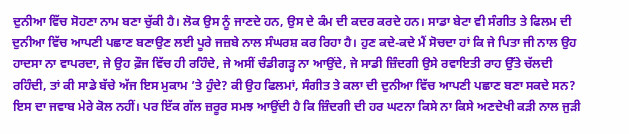ਦੁਨੀਆ ਵਿੱਚ ਸੋਹਣਾ ਨਾਮ ਬਣਾ ਚੁੱਕੀ ਹੈ। ਲੋਕ ਉਸ ਨੂੰ ਜਾਣਦੇ ਹਨ, ਉਸ ਦੇ ਕੰਮ ਦੀ ਕਦਰ ਕਰਦੇ ਹਨ। ਸਾਡਾ ਬੇਟਾ ਵੀ ਸੰਗੀਤ ਤੇ ਫਿਲਮ ਦੀ ਦੁਨੀਆ ਵਿੱਚ ਆਪਣੀ ਪਛਾਣ ਬਣਾਉਣ ਲਈ ਪੂਰੇ ਜਜ਼ਬੇ ਨਾਲ ਸੰਘਰਸ਼ ਕਰ ਰਿਹਾ ਹੈ। ਹੁਣ ਕਦੇ-ਕਦੇ ਮੈਂ ਸੋਚਦਾ ਹਾਂ ਕਿ ਜੇ ਪਿਤਾ ਜੀ ਨਾਲ ਉਹ ਹਾਦਸਾ ਨਾ ਵਾਪਰਦਾ, ਜੇ ਉਹ ਫ਼ੌਜ ਵਿੱਚ ਹੀ ਰਹਿੰਦੇ, ਜੇ ਅਸੀਂ ਚੰਡੀਗੜ੍ਹ ਨਾ ਆਉਂਦੇ, ਜੇ ਸਾਡੀ ਜ਼ਿੰਦਗੀ ਉਸੇ ਰਵਾਇਤੀ ਰਾਹ ਉੱਤੇ ਚੱਲਦੀ ਰਹਿੰਦੀ, ਤਾਂ ਕੀ ਸਾਡੇ ਬੱਚੇ ਅੱਜ ਇਸ ਮੁਕਾਮ ’ਤੇ ਹੁੰਦੇ? ਕੀ ਉਹ ਫਿਲਮਾਂ, ਸੰਗੀਤ ਤੇ ਕਲਾ ਦੀ ਦੁਨੀਆ ਵਿੱਚ ਆਪਣੀ ਪਛਾਣ ਬਣਾ ਸਕਦੇ ਸਨ? ਇਸ ਦਾ ਜਵਾਬ ਮੇਰੇ ਕੋਲ ਨਹੀਂ। ਪਰ ਇੱਕ ਗੱਲ ਜ਼ਰੂਰ ਸਮਝ ਆਉਂਦੀ ਹੈ ਕਿ ਜ਼ਿੰਦਗੀ ਦੀ ਹਰ ਘਟਨਾ ਕਿਸੇ ਨਾ ਕਿਸੇ ਅਣਦੇਖੀ ਕੜੀ ਨਾਲ ਜੁੜੀ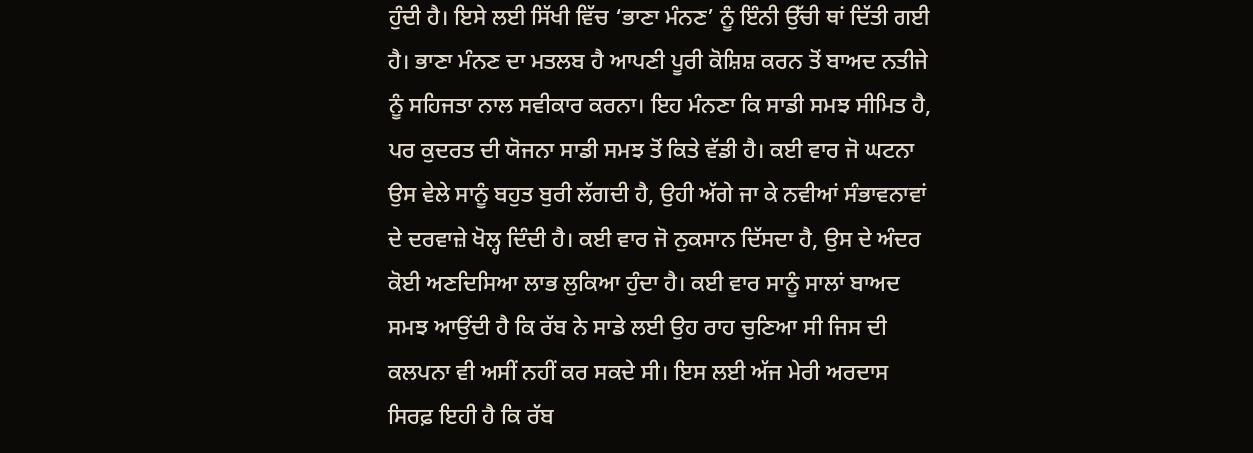ਹੁੰਦੀ ਹੈ। ਇਸੇ ਲਈ ਸਿੱਖੀ ਵਿੱਚ ‘ਭਾਣਾ ਮੰਨਣ’ ਨੂੰ ਇੰਨੀ ਉੱਚੀ ਥਾਂ ਦਿੱਤੀ ਗਈ ਹੈ। ਭਾਣਾ ਮੰਨਣ ਦਾ ਮਤਲਬ ਹੈ ਆਪਣੀ ਪੂਰੀ ਕੋਸ਼ਿਸ਼ ਕਰਨ ਤੋਂ ਬਾਅਦ ਨਤੀਜੇ ਨੂੰ ਸਹਿਜਤਾ ਨਾਲ ਸਵੀਕਾਰ ਕਰਨਾ। ਇਹ ਮੰਨਣਾ ਕਿ ਸਾਡੀ ਸਮਝ ਸੀਮਿਤ ਹੈ, ਪਰ ਕੁਦਰਤ ਦੀ ਯੋਜਨਾ ਸਾਡੀ ਸਮਝ ਤੋਂ ਕਿਤੇ ਵੱਡੀ ਹੈ। ਕਈ ਵਾਰ ਜੋ ਘਟਨਾ ਉਸ ਵੇਲੇ ਸਾਨੂੰ ਬਹੁਤ ਬੁਰੀ ਲੱਗਦੀ ਹੈ, ਉਹੀ ਅੱਗੇ ਜਾ ਕੇ ਨਵੀਆਂ ਸੰਭਾਵਨਾਵਾਂ ਦੇ ਦਰਵਾਜ਼ੇ ਖੋਲ੍ਹ ਦਿੰਦੀ ਹੈ। ਕਈ ਵਾਰ ਜੋ ਨੁਕਸਾਨ ਦਿੱਸਦਾ ਹੈ, ਉਸ ਦੇ ਅੰਦਰ ਕੋਈ ਅਣਦਿਸਿਆ ਲਾਭ ਲੁਕਿਆ ਹੁੰਦਾ ਹੈ। ਕਈ ਵਾਰ ਸਾਨੂੰ ਸਾਲਾਂ ਬਾਅਦ ਸਮਝ ਆਉਂਦੀ ਹੈ ਕਿ ਰੱਬ ਨੇ ਸਾਡੇ ਲਈ ਉਹ ਰਾਹ ਚੁਣਿਆ ਸੀ ਜਿਸ ਦੀ ਕਲਪਨਾ ਵੀ ਅਸੀਂ ਨਹੀਂ ਕਰ ਸਕਦੇ ਸੀ। ਇਸ ਲਈ ਅੱਜ ਮੇਰੀ ਅਰਦਾਸ ਸਿਰਫ਼ ਇਹੀ ਹੈ ਕਿ ਰੱਬ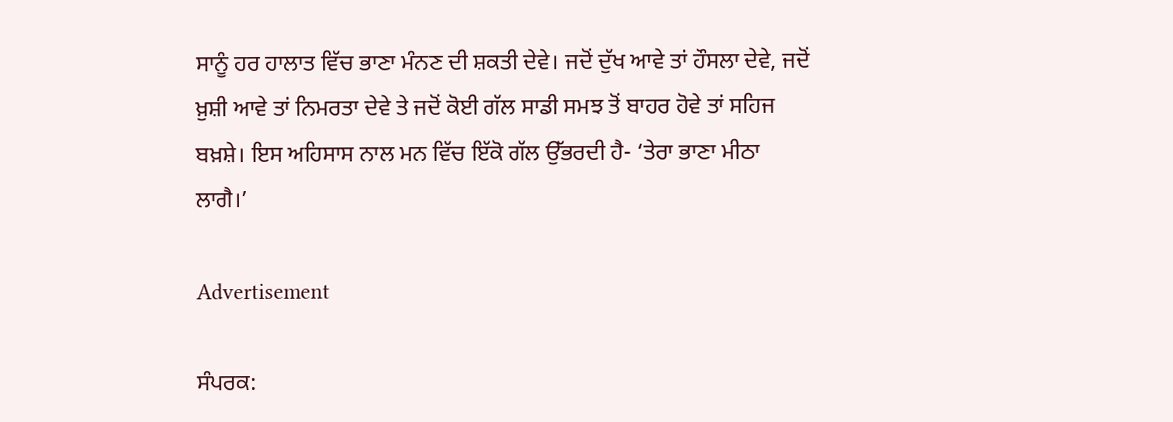ਸਾਨੂੰ ਹਰ ਹਾਲਾਤ ਵਿੱਚ ਭਾਣਾ ਮੰਨਣ ਦੀ ਸ਼ਕਤੀ ਦੇਵੇ। ਜਦੋਂ ਦੁੱਖ ਆਵੇ ਤਾਂ ਹੌਸਲਾ ਦੇਵੇ, ਜਦੋਂ ਖ਼ੁਸ਼ੀ ਆਵੇ ਤਾਂ ਨਿਮਰਤਾ ਦੇਵੇ ਤੇ ਜਦੋਂ ਕੋਈ ਗੱਲ ਸਾਡੀ ਸਮਝ ਤੋਂ ਬਾਹਰ ਹੋਵੇ ਤਾਂ ਸਹਿਜ ਬਖ਼ਸ਼ੇ। ਇਸ ਅਹਿਸਾਸ ਨਾਲ ਮਨ ਵਿੱਚ ਇੱਕੋ ਗੱਲ ਉੱਭਰਦੀ ਹੈ- ‘ਤੇਰਾ ਭਾਣਾ ਮੀਠਾ ਲਾਗੈ।’

Advertisement

ਸੰਪਰਕ: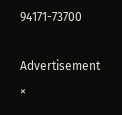94171-73700

Advertisement
×